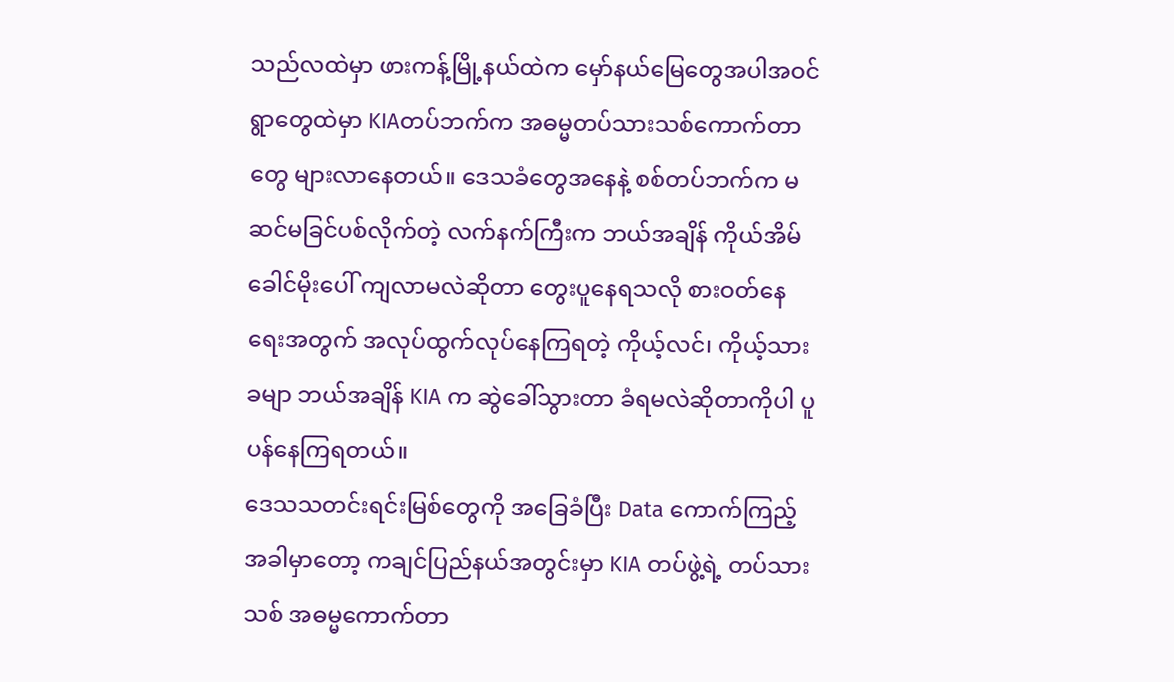သည်လထဲမှာ ဖားကန့်မြို့နယ်ထဲက မှော်နယ်မြေတွေအပါအဝင် ရွာတွေထဲမှာ KIAတပ်ဘက်က အဓမ္မတပ်သားသစ်ကောက်တာတွေ များလာနေတယ်။ ဒေသခံတွေအနေနဲ့ စစ်တပ်ဘက်က မဆင်မခြင်ပစ်လိုက်တဲ့ လက်နက်ကြီးက ဘယ်အချိန် ကိုယ်အိမ်ခေါင်မိုးပေါ် ကျလာမလဲဆိုတာ တွေးပူနေရသလို စားဝတ်နေရေးအတွက် အလုပ်ထွက်လုပ်နေကြရတဲ့ ကိုယ့်လင်၊ ကိုယ့်သားခမျာ ဘယ်အချိန် KIA က ဆွဲခေါ်သွားတာ ခံရမလဲဆိုတာကိုပါ ပူပန်နေကြရတယ်။
ဒေသသတင်းရင်းမြစ်တွေကို အခြေခံပြီး Data ကောက်ကြည့်အခါမှာတော့ ကချင်ပြည်နယ်အတွင်းမှာ KIA တပ်ဖွဲ့ရဲ့ တပ်သားသစ် အဓမ္မကောက်တာ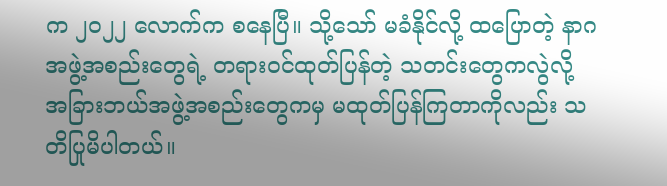က ၂၀၂၂ လောက်က စနေပြီ။ သို့သော် မခံနိုင်လို့ ထပြောတဲ့ နာဂအဖွဲ့အစည်းတွေရဲ့ တရားဝင်ထုတ်ပြန်တဲ့ သတင်းတွေကလွဲလို့ အခြားဘယ်အဖွဲ့အစည်းတွေကမှ မထုတ်ပြန်ကြတာကိုလည်း သတိပြုမိပါတယ်။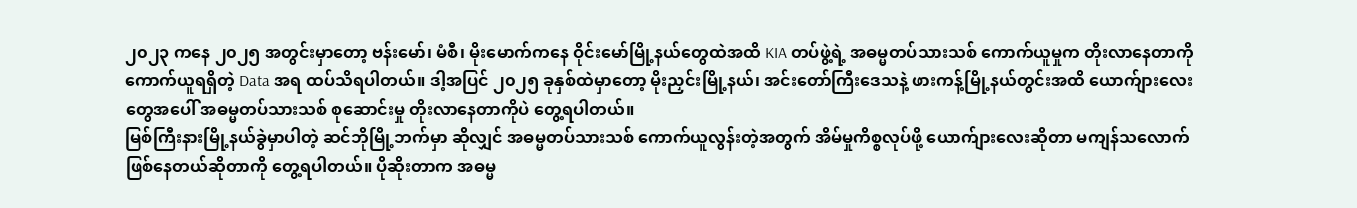၂၀၂၃ ကနေ ၂၀၂၅ အတွင်းမှာတော့ ဗန်းမော်၊ မံစီ၊ မိုးမောက်ကနေ ဝိုင်းမော်မြို့နယ်တွေထဲအထိ KIA တပ်ဖွဲ့ရဲ့ အဓမ္မတပ်သားသစ် ကောက်ယူမှုက တိုးလာနေတာကို ကောက်ယူရရှိတဲ့ Data အရ ထပ်သိရပါတယ်။ ဒါ့အပြင် ၂၀၂၅ ခုနှစ်ထဲမှာတော့ မိုးညှင်းမြို့နယ်၊ အင်းတော်ကြီးဒေသနဲ့ ဖားကန့်မြို့နယ်တွင်းအထိ ယောက်ျားလေးတွေအပေါ် အဓမ္မတပ်သားသစ် စုဆောင်းမှု တိုးလာနေတာကိုပဲ တွေ့ရပါတယ်။
မြစ်ကြီးနားမြို့နယ်ခွဲမှာပါတဲ့ ဆင်ဘိုမြို့ဘက်မှာ ဆိုလျှင် အဓမ္မတပ်သားသစ် ကောက်ယူလွန်းတဲ့အတွက် အိမ်မှုကိစ္စလုပ်ဖို့ ယောက်ျားလေးဆိုတာ မကျန်သလောက် ဖြစ်နေတယ်ဆိုတာကို တွေ့ရပါတယ်။ ပိုဆိုးတာက အဓမ္မ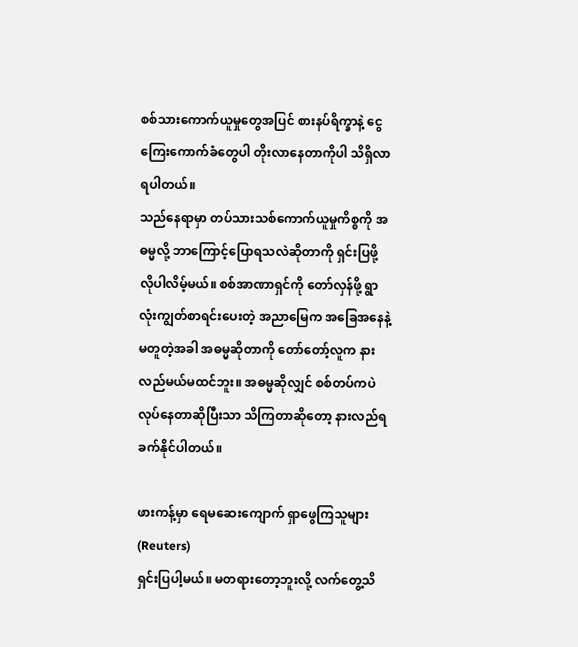စစ်သားကောက်ယူမှုတွေအပြင် စားနပ်ရိက္ခာနဲ့ ငွေကြေးကောက်ခံတွေပါ တိုးလာနေတာကိုပါ သိရှိလာရပါတယ်။
သည်နေရာမှာ တပ်သားသစ်ကောက်ယူမှုကိစ္စကို အဓမ္မလို့ ဘာကြောင့်ပြောရသလဲဆိုတာကို ရှင်းပြဖို့ လိုပါလိမ့်မယ်။ စစ်အာဏာရှင်ကို တော်လှန်ဖို့ ရွာလုံးကျွတ်စာရင်းပေးတဲ့ အညာမြေက အခြေအနေနဲ့ မတူတဲ့အခါ အဓမ္မဆိုတာကို တော်တော့်လူက နားလည်မယ်မထင်ဘူး။ အဓမ္မဆိုလျှင် စစ်တပ်ကပဲ လုပ်နေတာဆိုပြီးသာ သိကြတာဆိုတော့ နားလည်ရခက်နိုင်ပါတယ်။

ဖားကန့်မှာ ရေမဆေးကျောက် ရှာဖွေကြသူများ (Reuters)
ရှင်းပြပါ့မယ်။ မတရားတော့ဘူးလို့ လက်တွေ့သိ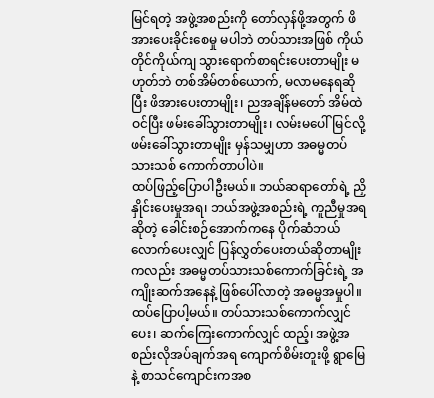မြင်ရတဲ့ အဖွဲ့အစည်းကို တော်လှန်ဖို့အတွက် ဖိအားပေးခိုင်းစေမှု မပါဘဲ တပ်သားအဖြစ် ကိုယ်တိုင်ကိုယ်ကျ သွားရောက်စာရင်းပေးတာမျိုး မဟုတ်ဘဲ တစ်အိမ်တစ်ယောက်, မလာမနေရဆိုပြီး ဖိအားပေးတာမျိုး၊ ညအချိန်မတော် အိမ်ထဲဝင်ပြီး ဖမ်းခေါ်သွားတာမျိုး၊ လမ်းမပေါ်မြင်လို့ ဖမ်းခေါ်သွားတာမျိုး မှန်သမျှဟာ အဓမ္မတပ်သားသစ် ကောက်တာပါပဲ။
ထပ်ဖြည့်ပြောပါဦးမယ်။ ဘယ်ဆရာတော်ရဲ့ ညှိနှိုင်းပေးမှုအရ၊ ဘယ်အဖွဲ့အစည်းရဲ့ ကူညီမှုအရဆိုတဲ့ ခေါင်းစဉ်အောက်ကနေ ပိုက်ဆံဘယ်လောက်ပေးလျှင် ပြန်လွှတ်ပေးတယ်ဆိုတာမျိုးကလည်း အဓမ္မတပ်သားသစ်ကောက်ခြင်းရဲ့ အကျိုးဆက်အနေနဲ့ ဖြစ်ပေါ်လာတဲ့ အဓမ္မအမှုပါ။
ထပ်ပြောပါ့မယ်။ တပ်သားသစ်ကောက်လျှင် ပေး၊ ဆက်ကြေးကောက်လျှင် ထည့်၊ အဖွဲ့အစည်းလိုအပ်ချက်အရ ကျောက်စိမ်းတူးဖို့ ရွာမြေနဲ့ စာသင်ကျောင်းကအစ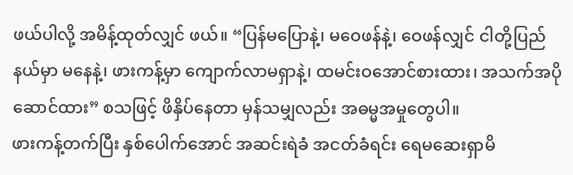ဖယ်ပါလို့ အမိန့်ထုတ်လျှင် ဖယ်။ “ပြန်မပြောနဲ့၊ မဝေဖန်နဲ့၊ ဝေဖန်လျှင် ငါတို့ပြည်နယ်မှာ မနေနဲ့၊ ဖားကန့်မှာ ကျောက်လာမရှာနဲ့၊ ထမင်းဝအောင်စားထား၊ အသက်အပို ဆောင်ထား” စသဖြင့် ဖိနှိပ်နေတာ မှန်သမျှလည်း အဓမ္မအမှုတွေပါ။
ဖားကန့်တက်ပြီး နှစ်ပေါက်အောင် အဆင်းရဲခံ အငတ်ခံရင်း ရေမဆေးရှာမိ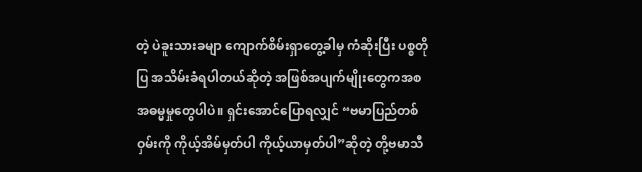တဲ့ ပဲခူးသားခမျာ ကျောက်စိမ်းရှာတွေ့ခါမှ ကံဆိုးပြီး ပစ္စတိုပြ အသိမ်းခံရပါတယ်ဆိုတဲ့ အဖြစ်အပျက်မျိုးတွေကအစ အဓမ္မမှုတွေပါပဲ။ ရှင်းအောင်ပြောရလျှင် “ဗမာပြည်တစ်ဝှမ်းကို ကိုယ့်အိမ်မှတ်ပါ ကိုယ့်ယာမှတ်ပါ”ဆိုတဲ့ တို့ဗမာသီ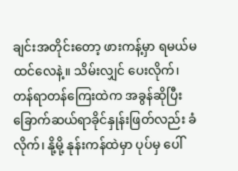ချင်းအတိုင်းတော့ ဖားကန့်မှာ ရမယ်မထင်လေနဲ့။ သိမ်းလျှင် ပေးလိုက်၊ တန်ရာတန်ကြေးထဲက အခွန်ဆိုပြီး ခြောက်ဆယ်ရာခိုင်နှုန်းဖြတ်လည်း ခံလိုက်၊ နို့မို့ နုန်းကန်ထဲမှာ ပုပ်မှ ပေါ်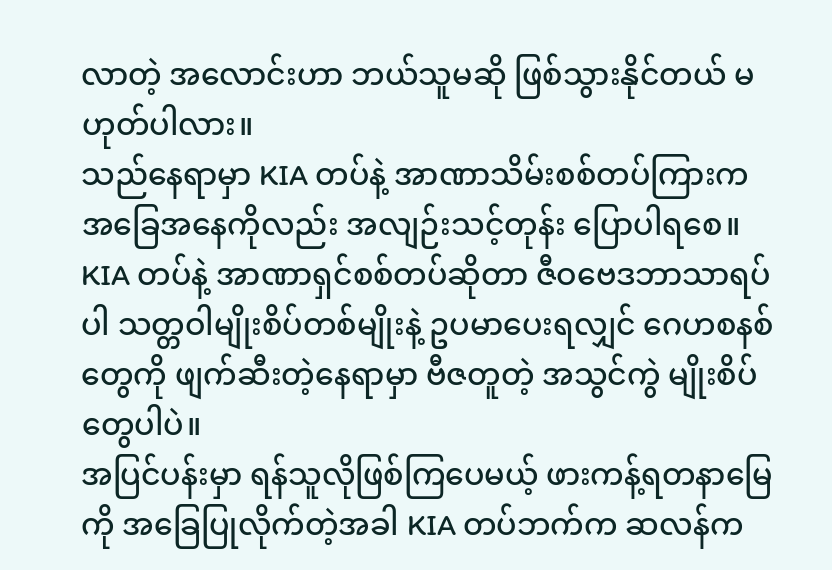လာတဲ့ အလောင်းဟာ ဘယ်သူမဆို ဖြစ်သွားနိုင်တယ် မဟုတ်ပါလား။
သည်နေရာမှာ KIA တပ်နဲ့ အာဏာသိမ်းစစ်တပ်ကြားက အခြေအနေကိုလည်း အလျဉ်းသင့်တုန်း ပြောပါရစေ။ KIA တပ်နဲ့ အာဏာရှင်စစ်တပ်ဆိုတာ ဇီဝဗေဒဘာသာရပ်ပါ သတ္တဝါမျိုးစိပ်တစ်မျိုးနဲ့ ဥပမာပေးရလျှင် ဂေဟစနစ်တွေကို ဖျက်ဆီးတဲ့နေရာမှာ ဗီဇတူတဲ့ အသွင်ကွဲ မျိုးစိပ်တွေပါပဲ။
အပြင်ပန်းမှာ ရန်သူလိုဖြစ်ကြပေမယ့် ဖားကန့်ရတနာမြေကို အခြေပြုလိုက်တဲ့အခါ KIA တပ်ဘက်က ဆလန်က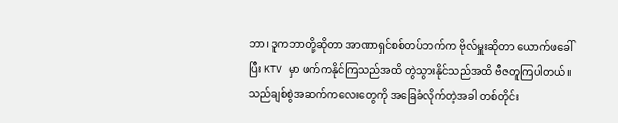ဘာ၊ ဒူကဘာတို့ဆိုတာ အာဏာရှင်စစ်တပ်ဘက်က ဗိုလ်မှူးဆိုတာ ယောက်ဖခေါ်ပြီး KTV မှာ ဖက်ကနိုင်ကြသည်အထိ တွဲသွားနိုင်သည်အထိ ဗီဇတူကြပါတယ်။
သည်ချစ်စွဲအဆက်ကလေးတွေကို အခြေခံလိုက်တဲ့အခါ တစ်တိုင်း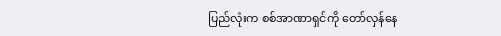ပြည်လုံးက စစ်အာဏာရှင်ကို တော်လှန်နေ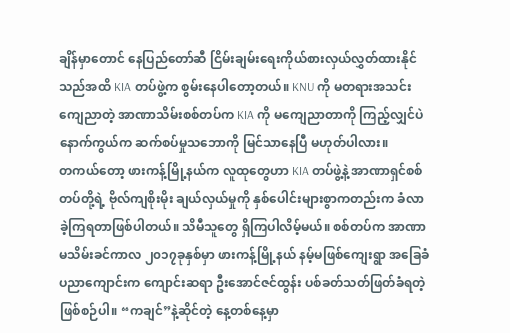ချိန်မှာတောင် နေပြည်တော်ဆီ ငြိမ်းချမ်းရေးကိုယ်စားလှယ်လွှတ်ထားနိုင်သည်အထိ KIA တပ်ဖွဲ့က စွမ်းနေပါတော့တယ်။ KNU ကို မတရားအသင်း ကျေညာတဲ့ အာဏာသိမ်းစစ်တပ်က KIA ကို မကျေညာတာကို ကြည့်လျှင်ပဲ နောက်ကွယ်က ဆက်စပ်မှုသဘောကို မြင်သာနေပြီ မဟုတ်ပါလား။
တကယ်တော့ ဖားကန့်မြို့နယ်က လူထုတွေဟာ KIA တပ်ဖွဲ့နဲ့ အာဏာရှင်စစ်တပ်တို့ရဲ့ ဗိုလ်ကျစိုးမိုး ချယ်လှယ်မှုကို နှစ်ပေါင်းများစွာကတည်းက ခံလာခဲ့ကြရတာဖြစ်ပါတယ်။ သိမီသူတွေ ရှိကြပါလိမ့်မယ်။ စစ်တပ်က အာဏာမသိမ်းခင်ကာလ ၂၀၁၇ခုနှစ်မှာ ဖားကန့်မြို့နယ် နမ့်မဖြစ်ကျေးရွာ အခြေခံပညာကျောင်းက ကျောင်းဆရာ ဦးအောင်ဇင်ထွန်း ပစ်ခတ်သတ်ဖြတ်ခံရတဲ့ ဖြစ်စဉ်ပါ။ “ကချင်”နဲ့ဆိုင်တဲ့ နေ့တစ်နေ့မှာ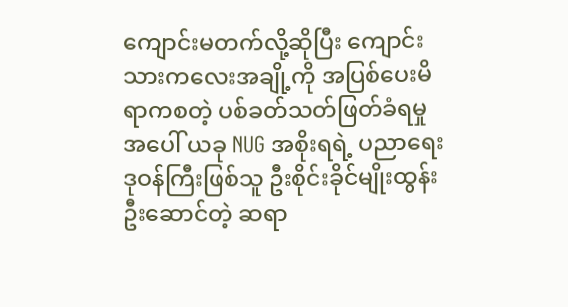ကျောင်းမတက်လို့ဆိုပြီး ကျောင်းသားကလေးအချို့ကို အပြစ်ပေးမိရာကစတဲ့ ပစ်ခတ်သတ်ဖြတ်ခံရမှုအပေါ် ယခု NUG အစိုးရရဲ့ ပညာရေးဒုဝန်ကြီးဖြစ်သူ ဦးစိုင်းခိုင်မျိုးထွန်းဦးဆောင်တဲ့ ဆရာ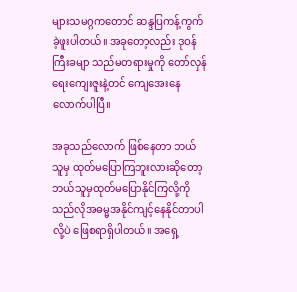များသမဂ္ဂကတောင် ဆန္ဒပြကန့်ကွက်ခဲ့ဖူးပါတယ်။ အခုတော့လည်း ဒုဝန်ကြီးခမျာ သည်မတရားမှုကို တော်လှန်ရေးကျေးဇူးနဲ့တင် ကျေအေးနေလောက်ပါပြီ။

အခုသည်လောက် ဖြစ်နေတာ ဘယ်သူမှ ထုတ်မပြောကြဘူးလားဆိုတော့ ဘယ်သူမှထုတ်မပြောနိုင်ကြလို့ကို သည်လိုအဓမ္မအနိုင်ကျင့်နေနိုင်တာပါလို့ပဲ ဖြေစရာရှိပါတယ်။ အရှေ့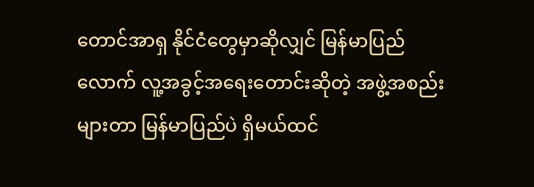တောင်အာရှ နိုင်ငံတွေမှာဆိုလျှင် မြန်မာပြည်လောက် လူ့အခွင့်အရေးတောင်းဆိုတဲ့ အဖွဲ့အစည်းများတာ မြန်မာပြည်ပဲ ရှိမယ်ထင်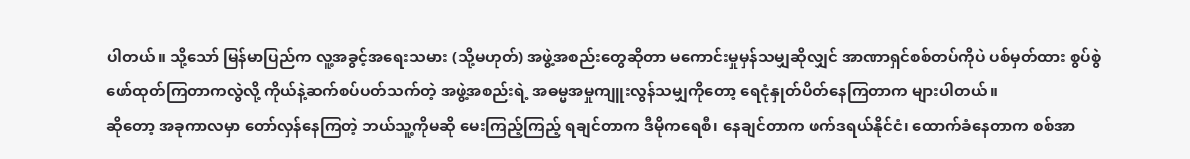ပါတယ်။ သို့သော် မြန်မာပြည်က လူ့အခွင့်အရေးသမား (သို့မဟုတ်) အဖွဲ့အစည်းတွေဆိုတာ မကောင်းမှုမှန်သမျှဆိုလျှင် အာဏာရှင်စစ်တပ်ကိုပဲ ပစ်မှတ်ထား စွပ်စွဲဖော်ထုတ်ကြတာကလွဲလို့ ကိုယ်နဲ့ဆက်စပ်ပတ်သက်တဲ့ အဖွဲ့အစည်းရဲ့ အဓမ္မအမှုကျူးလွန်သမျှကိုတော့ ရေငုံနှုတ်ပိတ်နေကြတာက များပါတယ်။
ဆိုတော့ အခုကာလမှာ တော်လှန်နေကြတဲ့ ဘယ်သူ့ကိုမဆို မေးကြည့်ကြည့် ရချင်တာက ဒီမိုကရေစီ၊ နေချင်တာက ဖက်ဒရယ်နိုင်ငံ၊ ထောက်ခံနေတာက စစ်အာ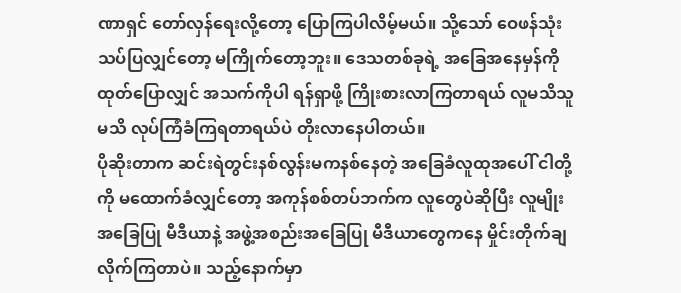ဏာရှင် တော်လှန်ရေးလို့တော့ ပြောကြပါလိမ့်မယ်။ သို့သော် ဝေဖန်သုံးသပ်ပြလျှင်တော့ မကြိုက်တော့ဘူး။ ဒေသတစ်ခုရဲ့ အခြေအနေမှန်ကို ထုတ်ပြောလျှင် အသက်ကိုပါ ရန်ရှာဖို့ ကြိုးစားလာကြတာရယ် လူမသိသူမသိ လုပ်ကြံခံကြရတာရယ်ပဲ တိုးလာနေပါတယ်။
ပိုဆိုးတာက ဆင်းရဲတွင်းနစ်လွန်းမကနစ်နေတဲ့ အခြေခံလူထုအပေါ် ငါတို့ကို မထောက်ခံလျှင်တော့ အကုန်စစ်တပ်ဘက်က လူတွေပဲဆိုပြီး လူမျိုးအခြေပြု မီဒီယာနဲ့ အဖွဲ့အစည်းအခြေပြု မီဒီယာတွေကနေ မှိုင်းတိုက်ချလိုက်ကြတာပဲ။ သည့်နောက်မှာ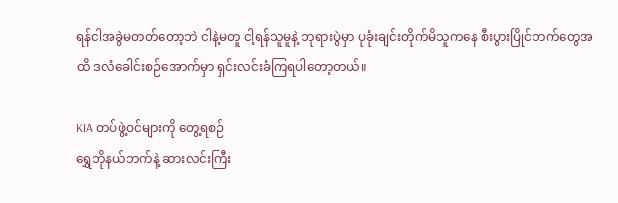ရန်ငါအခွဲမတတ်တော့ဘဲ ငါနဲ့မတူ ငါ့ရန်သူမူနဲ့ ဘုရားပွဲမှာ ပုခုံးချင်းတိုက်မိသူကနေ စီးပွားပြိုင်ဘက်တွေအထိ ဒလံခေါင်းစဉ်အောက်မှာ ရှင်းလင်းခံကြရပါတော့တယ်။

KIA တပ်ဖွဲ့ဝင်များကို တွေ့ရစဉ်
ရွှေဘိုနယ်ဘက်နဲ့ ဆားလင်းကြီး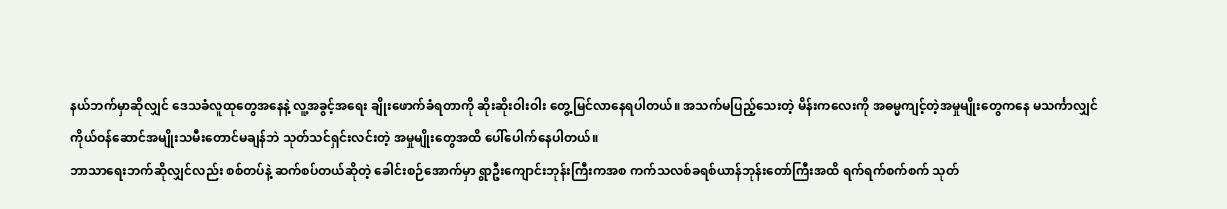နယ်ဘက်မှာဆိုလျှင် ဒေသခံလူထုတွေအနေနဲ့ လူ့အခွင့်အရေး ချိုးဖောက်ခံရတာကို ဆိုးဆိုးဝါးဝါး တွေ့မြင်လာနေရပါတယ်။ အသက်မပြည့်သေးတဲ့ မိန်းကလေးကို အဓမ္မကျင့်တဲ့အမှုမျိုးတွေကနေ မသင်္ကာလျှင် ကိုယ်ဝန်ဆောင်အမျိုးသမီးတောင်မချန်ဘဲ သုတ်သင်ရှင်းလင်းတဲ့ အမှုမျိုးတွေအထိ ပေါ်ပေါက်နေပါတယ်။
ဘာသာရေးဘက်ဆိုလျှင်လည်း စစ်တပ်နဲ့ ဆက်စပ်တယ်ဆိုတဲ့ ခေါင်းစဉ်အောက်မှာ ရွာဦးကျောင်းဘုန်းကြီးကအစ ကက်သလစ်ခရစ်ယာန်ဘုန်းတော်ကြီးအထိ ရက်ရက်စက်စက် သုတ်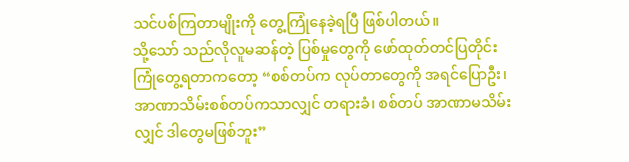သင်ပစ်ကြတာမျိုးကို တွေ့ကြုံနေခဲ့ရပြီ ဖြစ်ပါတယ်။
သို့သော် သည်လိုလူမဆန်တဲ့ ပြစ်မှုတွေကို ဖော်ထုတ်တင်ပြတိုင်း ကြုံတွေ့ရတာကတော့ “စစ်တပ်က လုပ်တာတွေကို အရင်ပြောဦး၊ အာဏာသိမ်းစစ်တပ်ကသာလျှင် တရားခံ၊ စစ်တပ် အာဏာမသိမ်းလျှင် ဒါတွေမဖြစ်ဘူး”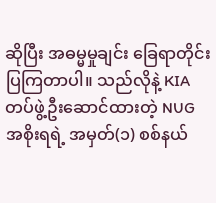ဆိုပြီး အဓမ္မမှုချင်း ခြေရာတိုင်းပြကြတာပါ။ သည်လိုနဲ့ KIA တပ်ဖွဲ့ဦးဆောင်ထားတဲ့ NUG အစိုးရရဲ့ အမှတ်(၁) စစ်နယ်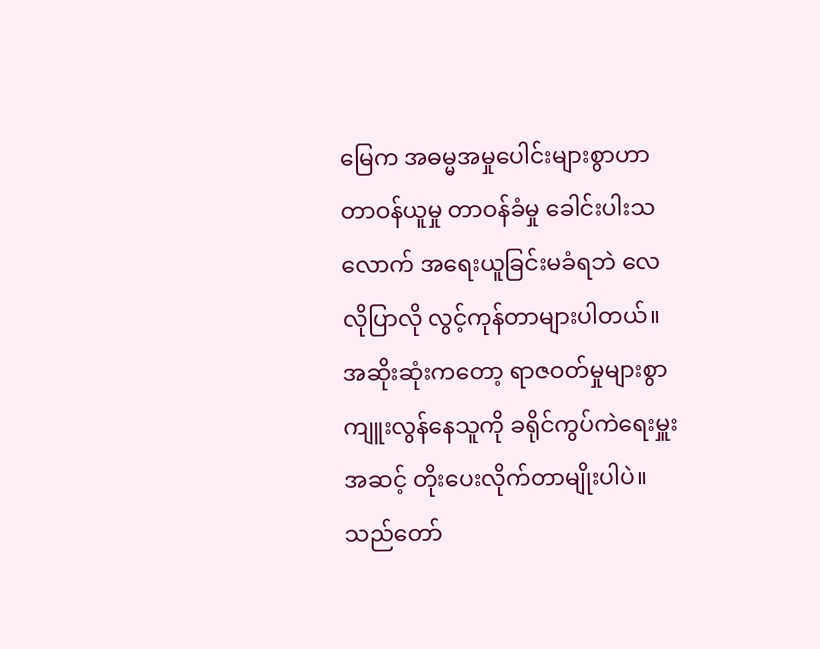မြေက အဓမ္မအမှုပေါင်းများစွာဟာ တာဝန်ယူမှု တာဝန်ခံမှု ခေါင်းပါးသလောက် အရေးယူခြင်းမခံရဘဲ လေလိုပြာလို လွင့်ကုန်တာများပါတယ်။ အဆိုးဆုံးကတော့ ရာဇဝတ်မှုများစွာ ကျူးလွန်နေသူကို ခရိုင်ကွပ်ကဲရေးမှူးအဆင့် တိုးပေးလိုက်တာမျိုးပါပဲ။
သည်တော်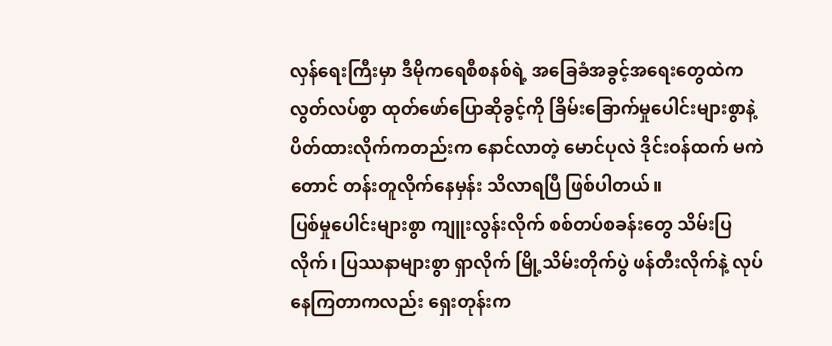လှန်ရေးကြီးမှာ ဒီမိုကရေစီစနစ်ရဲ့ အခြေခံအခွင့်အရေးတွေထဲက လွတ်လပ်စွာ ထုတ်ဖော်ပြောဆိုခွင့်ကို ခြိမ်းခြောက်မှုပေါင်းများစွာနဲ့ ပိတ်ထားလိုက်ကတည်းက နောင်လာတဲ့ မောင်ပုလဲ ဒိုင်းဝန်ထက် မကဲတောင် တန်းတူလိုက်နေမှန်း သိလာရပြီ ဖြစ်ပါတယ်။
ပြစ်မှုပေါင်းများစွာ ကျူးလွန်းလိုက် စစ်တပ်စခန်းတွေ သိမ်းပြလိုက်၊ ပြဿနာများစွာ ရှာလိုက် မြို့သိမ်းတိုက်ပွဲ ဖန်တီးလိုက်နဲ့ လုပ်နေကြတာကလည်း ရှေးတုန်းက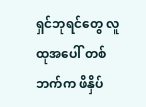ရှင်ဘုရင်တွေ လူထုအပေါ် တစ်ဘက်က ဖိနှိပ်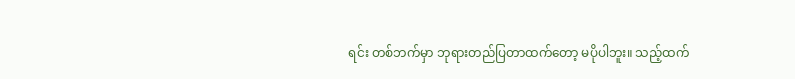ရင်း တစ်ဘက်မှာ ဘုရားတည်ပြတာထက်တော့ မပိုပါဘူး။ သည့်ထက်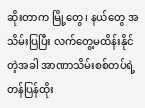ဆိုးတာက မြို့တွေ၊ နယ်တွေ အသိမ်းပြပြီး လက်တွေ့မထိန်းနိုင်တဲ့အခါ အာဏာသိမ်းစစ်တပ်ရဲ့ တန်ပြန်ထိုး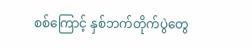စစ်ကြောင့် နှစ်ဘက်တိုက်ပွဲတွေ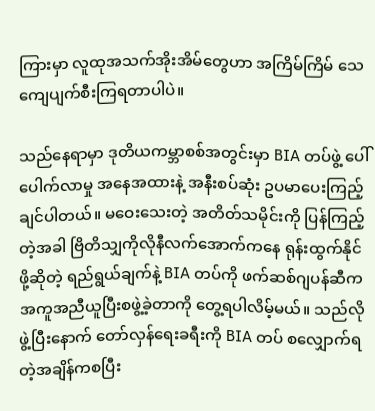ကြားမှာ လူထုအသက်အိုးအိမ်တွေဟာ အကြိမ်ကြိမ် သေကျေပျက်စီးကြရတာပါပဲ။

သည်နေရာမှာ ဒုတိယကမ္ဘာစစ်အတွင်းမှာ BIA တပ်ဖွဲ့ ပေါ်ပေါက်လာမှု အနေအထားနဲ့ အနီးစပ်ဆုံး ဥပမာပေးကြည့်ချင်ပါတယ်။ မဝေးသေးတဲ့ အတိတ်သမိုင်းကို ပြန်ကြည့်တဲ့အခါ ဗြိတိသျှကိုလိုနီလက်အောက်ကနေ ရုန်းထွက်နိုင်ဖို့ဆိုတဲ့ ရည်ရွယ်ချက်နဲ့ BIA တပ်ကို ဖက်ဆစ်ဂျပန်ဆီက အကူအညီယူပြီးစဖွဲ့ခဲ့တာကို တွေ့ရပါလိမ့်မယ်။ သည်လိုဖွဲ့ပြီးနောက် တော်လှန်ရေးခရီးကို BIA တပ် စလျှောက်ရတဲ့အချိန်ကစပြီး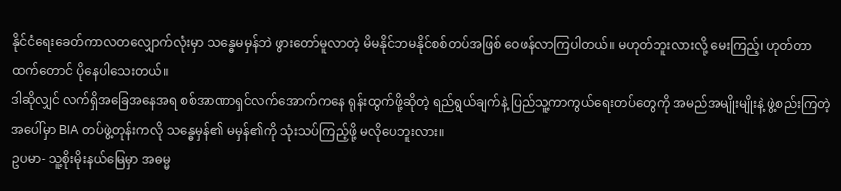နိုင်ငံရေးခေတ်ကာလတလျှောက်လုံးမှာ သန္ဓေမမှန်ဘဲ ဖွားတော်မူလာတဲ့ မိမနိုင်ဘမနိုင်စစ်တပ်အဖြစ် ဝေဖန်လာကြပါတယ်။ မဟုတ်ဘူးလားလို့ မေးကြည့်၊ ဟုတ်တာထက်တောင် ပိုနေပါသေးတယ်။
ဒါဆိုလျှင် လက်ရှိအခြေအနေအရ စစ်အာဏာရှင်လက်အောက်ကနေ ရုန်းထွက်ဖို့ဆိုတဲ့ ရည်ရွယ်ချက်နဲ့ ပြည်သူ့ကာကွယ်ရေးတပ်တွေကို အမည်အမျိုးမျိုးနဲ့ ဖွဲ့စည်းကြတဲ့အပေါ်မှာ BIA တပ်ဖွဲ့တုန်းကလို သန္ဓေမှန်၏ မမှန်၏ကို သုံးသပ်ကြည့်ဖို့ မလိုပေဘူးလား။
ဥပမာ- သူ့စိုးမိုးနယ်မြေမှာ အဓမ္မ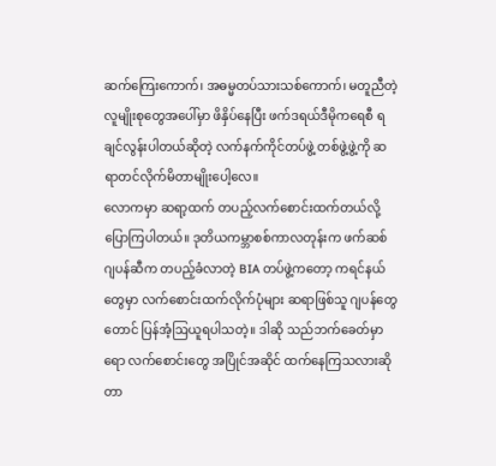ဆက်ကြေးကောက်၊ အဓမ္မတပ်သားသစ်ကောက်၊ မတူညီတဲ့ လူမျိုးစုတွေအပေါ်မှာ ဖိနှိပ်နေပြီး ဖက်ဒရယ်ဒီမိုကရေစီ ရချင်လွန်းပါတယ်ဆိုတဲ့ လက်နက်ကိုင်တပ်ဖွဲ့ တစ်ဖွဲ့ဖွဲ့ကို ဆရာတင်လိုက်မိတာမျိုးပေါ့လေ။
လောကမှာ ဆရာ့ထက် တပည့်လက်စောင်းထက်တယ်လို့ ပြောကြပါတယ်။ ဒုတိယကမ္ဘာစစ်ကာလတုန်းက ဖက်ဆစ်ဂျပန်ဆီက တပည့်ခံလာတဲ့ BIA တပ်ဖွဲ့ကတော့ ကရင်နယ်တွေမှာ လက်စောင်းထက်လိုက်ပုံများ ဆရာဖြစ်သူ ဂျပန်တွေတောင် ပြန်အံ့ဩယူရပါသတဲ့။ ဒါဆို သည်ဘက်ခေတ်မှာရော လက်စောင်းတွေ အပြိုင်အဆိုင် ထက်နေကြသလားဆိုတာ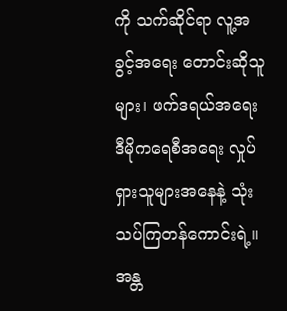ကို သက်ဆိုင်ရာ လူ့အခွင့်အရေး တောင်းဆိုသူများ၊ ဖက်ဒရယ်အရေး ဒီမိုကရေစီအရေး လှုပ်ရှားသူများအနေနဲ့ သုံးသပ်ကြတန်ကောင်းရဲ့။
အန္တ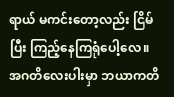ရာယ် မကင်းတော့လည်း ငြိမ်ပြီး ကြည့်နေကြရုံပေါ့လေ။ အဂတိလေးပါးမှာ ဘယာကတိ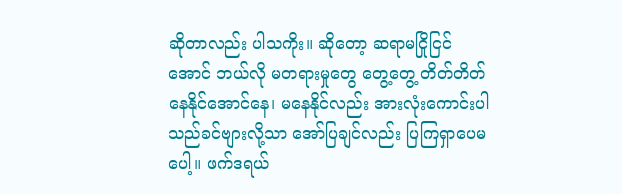ဆိုတာလည်း ပါသကိုး။ ဆိုတော့ ဆရာမငြိုငြင်အောင် ဘယ်လို မတရားမှုတွေ တွေ့တွေ့ တိတ်တိတ်နေနိုင်အောင်နေ၊ မနေနိုင်လည်း အားလုံးကောင်းပါသည်ခင်ဗျားလို့သာ အော်ပြချင်လည်း ပြကြရှာပေမပေါ့။ ဖက်ဒရယ်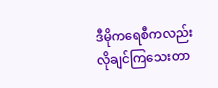ဒီမိုကရေစီကလည်း လိုချင်ကြသေးတာ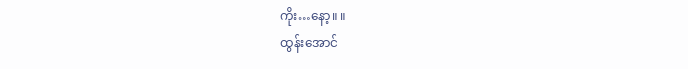ကိုး…နော့။ ။
ထွန်းအောင်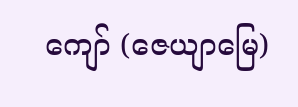ကျော် (ဇေယျာမြေ)